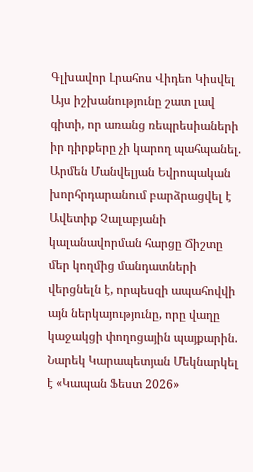Գլխավոր Լրահոս Վիդեո Կիսվել
Այս իշխանությունը շատ լավ գիտի, որ առանց ռեպրեսիաների իր դիրքերը չի կարող պահպանել. Արմեն Մանվելյան Եվրոպական խորհրդարանում բարձրացվել է Ավետիք Չալաբյանի կալանավորման հարցը Ճիշտը մեր կողմից մանդատների վերցնելն է, որպեսզի ապահովվի այն ներկայությունը, որը վաղը կաջակցի փողոցային պայքարին. Նարեկ Կարապետյան Մեկնարկել է «Կապան Ֆեստ 2026»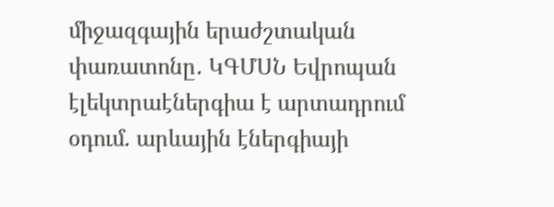միջազգային երաժշտական փառատոնը․ ԿԳՄՍՆ Եվրոպան էլեկտրաէներգիա է արտադրում օդում. արևային էներգիայի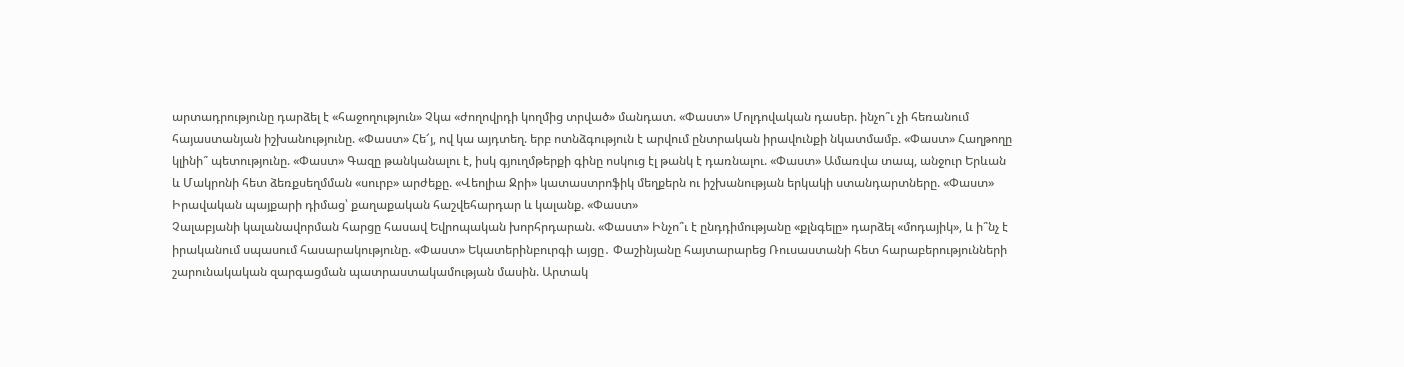արտադրությունը դարձել է «հաջողություն» Չկա «ժողովրդի կողմից տրված» մանդատ. «Փաստ» Մոլդովական դասեր. ինչո՞ւ չի հեռանում հայաստանյան իշխանությունը. «Փաստ» Հե՜յ, ով կա այդտեղ. երբ ոտնձգություն է արվում ընտրական իրավունքի նկատմամբ. «Փաստ» Հաղթողը կլինի՞ պետությունը. «Փաստ» Գազը թանկանալու է, իսկ գյուղմթերքի գինը ոսկուց էլ թանկ է դառնալու. «Փաստ» Ամառվա տապ, անջուր Երևան և Մակրոնի հետ ձեռքսեղմման «սուրբ» արժեքը. «Վեոլիա Ջրի» կատաստրոֆիկ մեղքերն ու իշխանության երկակի ստանդարտները. «Փաստ» Իրավական պայքարի դիմաց՝ քաղաքական հաշվեհարդար և կալանք. «Փաստ»
Չալաբյանի կալանավորման հարցը հասավ Եվրոպական խորհրդարան. «Փաստ» Ինչո՞ւ է ընդդիմությանը «քլնգելը» դարձել «մոդայիկ», և ի՞նչ է իրականում սպասում հասարակությունը. «Փաստ» Եկատերինբուրգի այցը․ Փաշինյանը հայտարարեց Ռուսաստանի հետ հարաբերությունների շարունակական զարգացման պատրաստակամության մասին. Արտակ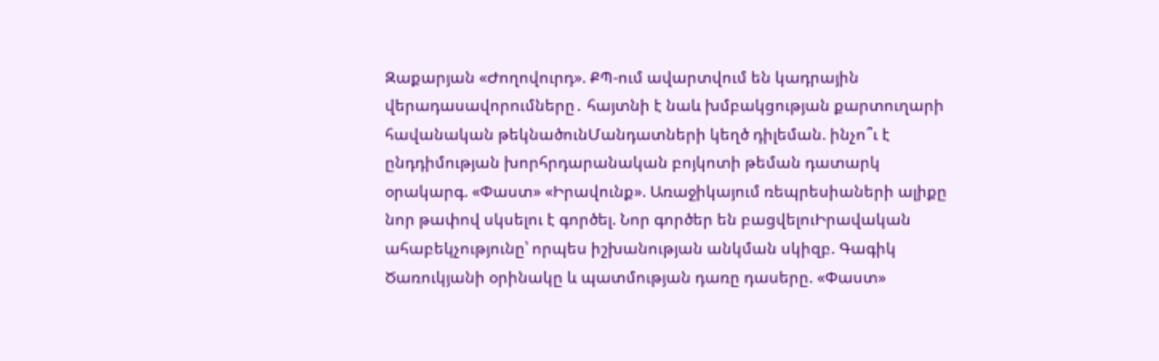Զաքարյան «Ժողովուրդ». ՔՊ-ում ավարտվում են կադրային վերադասավորումները․ հայտնի է նաև խմբակցության քարտուղարի հավանական թեկնածունՄանդատների կեղծ դիլեման. ինչո՞ւ է ընդդիմության խորհրդարանական բոյկոտի թեման դատարկ օրակարգ. «Փաստ» «Իրավունք». Առաջիկայում ռեպրեսիաների ալիքը նոր թափով սկսելու է գործել. Նոր գործեր են բացվելուԻրավական ահաբեկչությունը՝ որպես իշխանության անկման սկիզբ. Գագիկ Ծառուկյանի օրինակը և պատմության դառը դասերը. «Փաստ»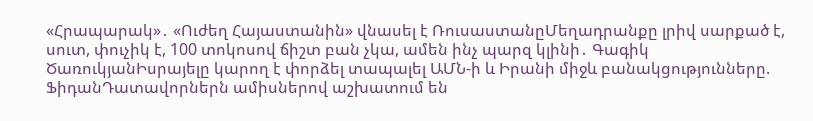«Հրապարակ»․ «Ուժեղ Հայաստանին» վնասել է ՌուսաստանըՄեղադրանքը լրիվ սարքած է, սուտ, փուչիկ է, 100 տոկոսով ճիշտ բան չկա, ամեն ինչ պարզ կլինի․ Գագիկ ԾառուկյանԻսրայելը կարող է փորձել տապալել ԱՄՆ-ի և Իրանի միջև բանակցությունները. ՖիդանԴատավորներն ամիսներով աշխատում են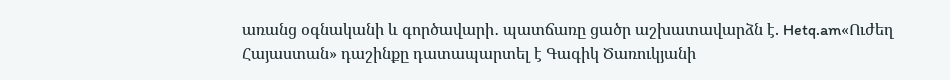առանց օգնականի և գործավարի․ պատճառը ցածր աշխատավարձն է. Hetq.am«Ուժեղ Հայաստան» դաշինքը դատապարտել է Գագիկ Ծառուկյանի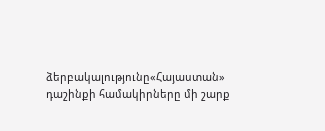ձերբակալությունը«Հայաստան» դաշինքի համակիրները մի շարք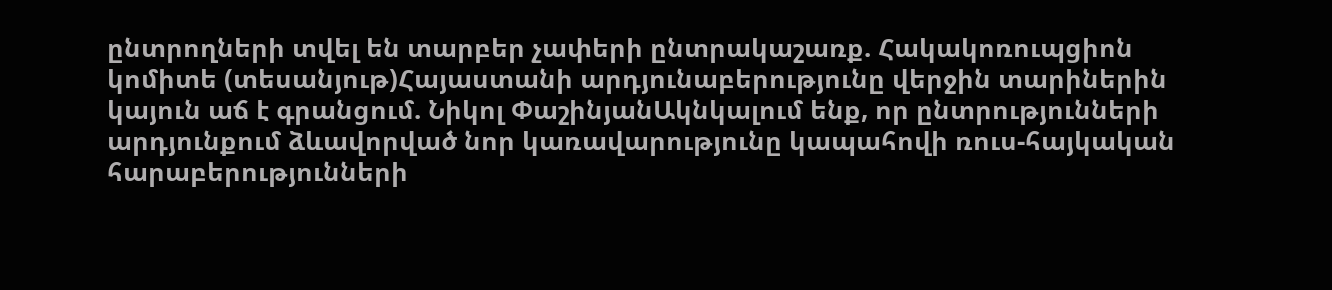ընտրողների տվել են տարբեր չափերի ընտրակաշառք. Հակակոռուպցիոն կոմիտե (տեսանյութ)Հայաստանի արդյունաբերությունը վերջին տարիներին կայուն աճ է գրանցում. Նիկոլ ՓաշինյանԱկնկալում ենք, որ ընտրությունների արդյունքում ձևավորված նոր կառավարությունը կապահովի ռուս-հայկական հարաբերությունների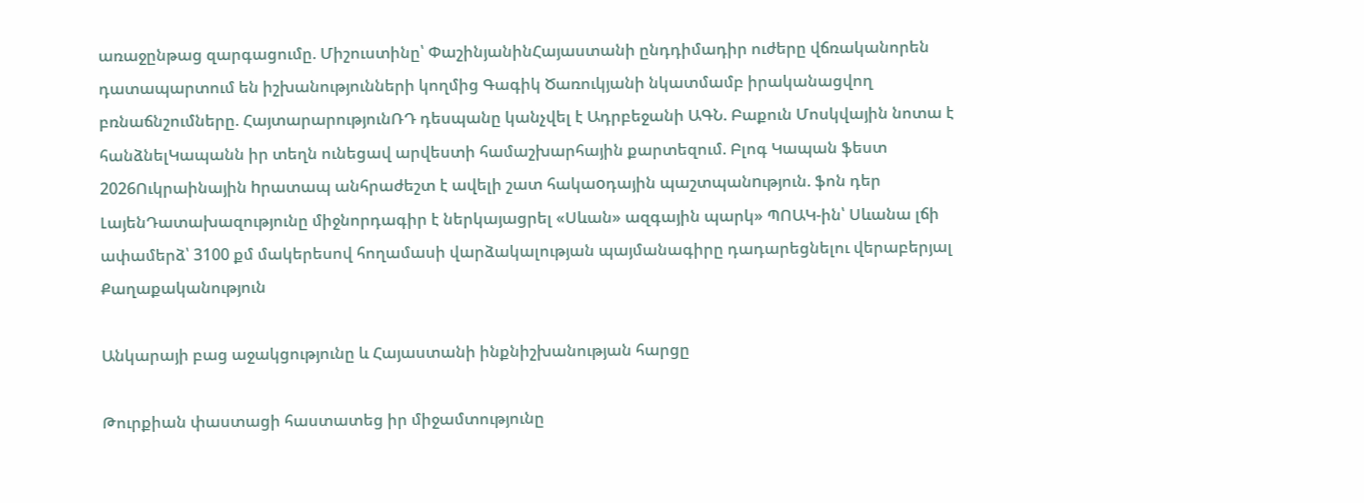առաջընթաց զարգացումը. Միշուստինը՝ ՓաշինյանինՀայաստանի ընդդիմադիր ուժերը վճռականորեն դատապարտում են իշխանությունների կողմից Գագիկ Ծառուկյանի նկատմամբ իրականացվող բռնաճնշումները. ՀայտարարությունՌԴ դեսպանը կանչվել է Ադրբեջանի ԱԳՆ. Բաքուն Մոսկվային նոտա է հանձնելԿապանն իր տեղն ունեցավ արվեստի համաշխարհային քարտեզում. Բլոգ Կապան ֆեստ 2026Ուկրաինային hրատապ անհրաժեշտ է ավելի շատ հակաoդային պաշտպանnւթյուն. ֆոն դեր ԼայենԴատախազությունը միջնորդագիր է ներկայացրել «Սևան» ազգային պարկ» ՊՈԱԿ-ին՝ Սևանա լճի ափամերձ՝ 3100 քմ մակերեսով հողամասի վարձակալության պայմանագիրը դադարեցնելու վերաբերյալ
Քաղաքականություն

Անկարայի բաց աջակցությունը և Հայաստանի ինքնիշխանության հարցը

Թուրքիան փաստացի հաստատեց իր միջամտությունը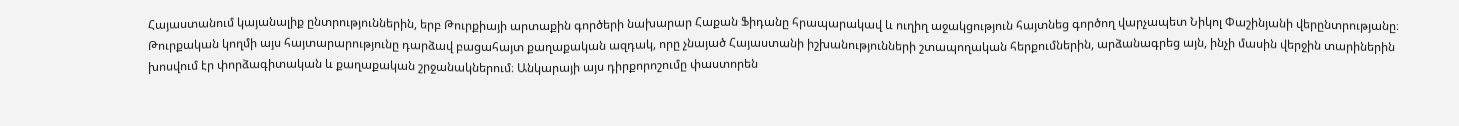Հայաստանում կայանալիք ընտրություններին, երբ Թուրքիայի արտաքին գործերի նախարար Հաքան Ֆիդանը հրապարակավ և ուղիղ աջակցություն հայտնեց գործող վարչապետ Նիկոլ Փաշինյանի վերընտրությանը։ Թուրքական կողմի այս հայտարարությունը դարձավ բացահայտ քաղաքական ազդակ, որը չնայած Հայաստանի իշխանությունների շտապողական հերքումներին, արձանագրեց այն, ինչի մասին վերջին տարիներին խոսվում էր փորձագիտական և քաղաքական շրջանակներում։ Անկարայի այս դիրքորոշումը փաստորեն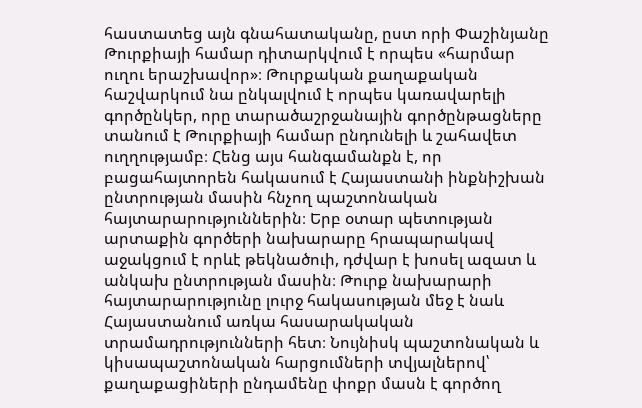հաստատեց այն գնահատականը, ըստ որի Փաշինյանը Թուրքիայի համար դիտարկվում է որպես «հարմար ուղու երաշխավոր»։ Թուրքական քաղաքական հաշվարկում նա ընկալվում է որպես կառավարելի գործընկեր, որը տարածաշրջանային գործընթացները տանում է Թուրքիայի համար ընդունելի և շահավետ ուղղությամբ։ Հենց այս հանգամանքն է, որ բացահայտորեն հակասում է Հայաստանի ինքնիշխան ընտրության մասին հնչող պաշտոնական հայտարարություններին։ Երբ օտար պետության արտաքին գործերի նախարարը հրապարակավ աջակցում է որևէ թեկնածուի, դժվար է խոսել ազատ և անկախ ընտրության մասին։ Թուրք նախարարի հայտարարությունը լուրջ հակասության մեջ է նաև Հայաստանում առկա հասարակական տրամադրությունների հետ։ Նույնիսկ պաշտոնական և կիսապաշտոնական հարցումների տվյալներով՝ քաղաքացիների ընդամենը փոքր մասն է գործող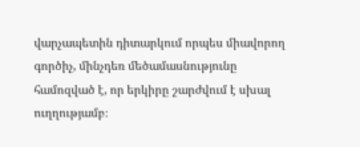վարչապետին դիտարկում որպես միավորող գործիչ, մինչդեռ մեծամասնությունը համոզված է, որ երկիրը շարժվում է սխալ ուղղությամբ։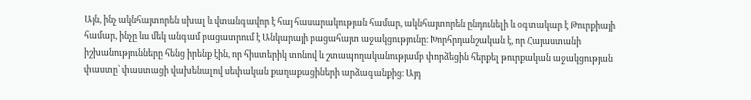Այն, ինչ ակնհայտորեն սխալ և վտանգավոր է հայ հասարակության համար, ակնհայտորեն ընդունելի և օգտակար է Թուրքիայի համար, ինչը ևս մեկ անգամ բացատրում է Անկարայի բացահայտ աջակցությունը։ Խորհրդանշական է, որ Հայաստանի իշխանությունները հենց իրենք էին, որ հիստերիկ տոնով և շտապողականությամբ փորձեցին հերքել թուրքական աջակցության փաստը՝ փաստացի վախենալով սեփական քաղաքացիների արձագանքից։ Այդ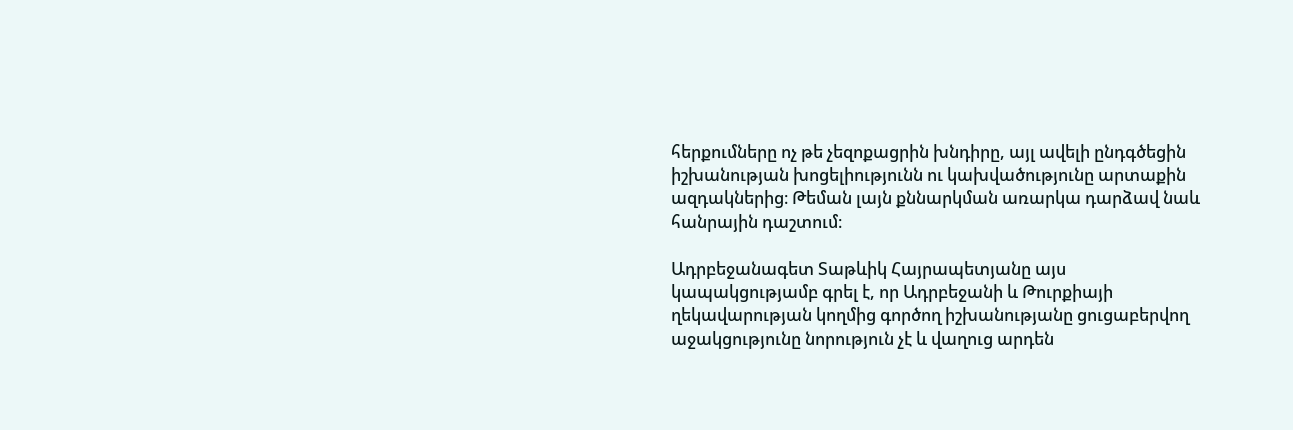հերքումները ոչ թե չեզոքացրին խնդիրը, այլ ավելի ընդգծեցին իշխանության խոցելիությունն ու կախվածությունը արտաքին ազդակներից։ Թեման լայն քննարկման առարկա դարձավ նաև հանրային դաշտում։

Ադրբեջանագետ Տաթևիկ Հայրապետյանը այս կապակցությամբ գրել է, որ Ադրբեջանի և Թուրքիայի ղեկավարության կողմից գործող իշխանությանը ցուցաբերվող աջակցությունը նորություն չէ և վաղուց արդեն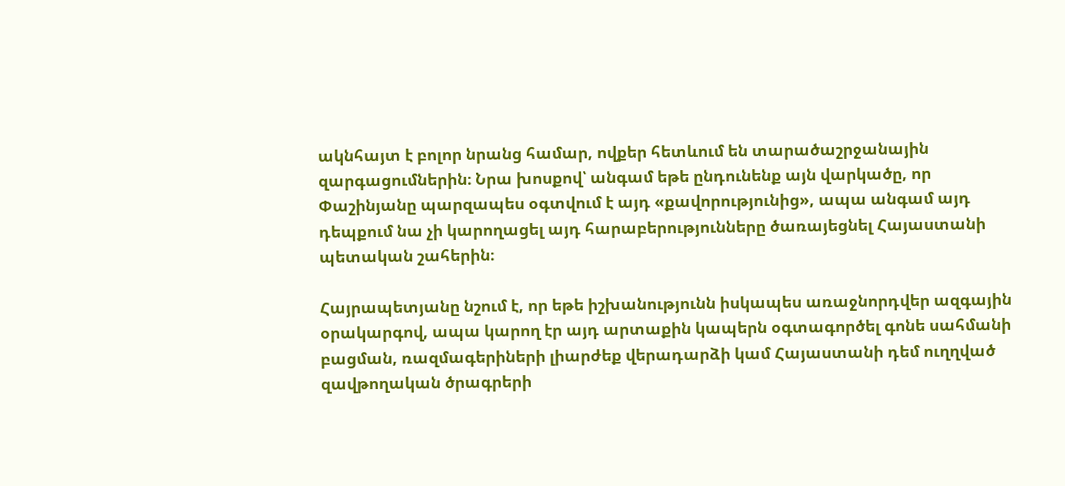ակնհայտ է բոլոր նրանց համար, ովքեր հետևում են տարածաշրջանային զարգացումներին։ Նրա խոսքով՝ անգամ եթե ընդունենք այն վարկածը, որ Փաշինյանը պարզապես օգտվում է այդ «քավորությունից», ապա անգամ այդ դեպքում նա չի կարողացել այդ հարաբերությունները ծառայեցնել Հայաստանի պետական շահերին։

Հայրապետյանը նշում է, որ եթե իշխանությունն իսկապես առաջնորդվեր ազգային օրակարգով, ապա կարող էր այդ արտաքին կապերն օգտագործել գոնե սահմանի բացման, ռազմագերիների լիարժեք վերադարձի կամ Հայաստանի դեմ ուղղված զավթողական ծրագրերի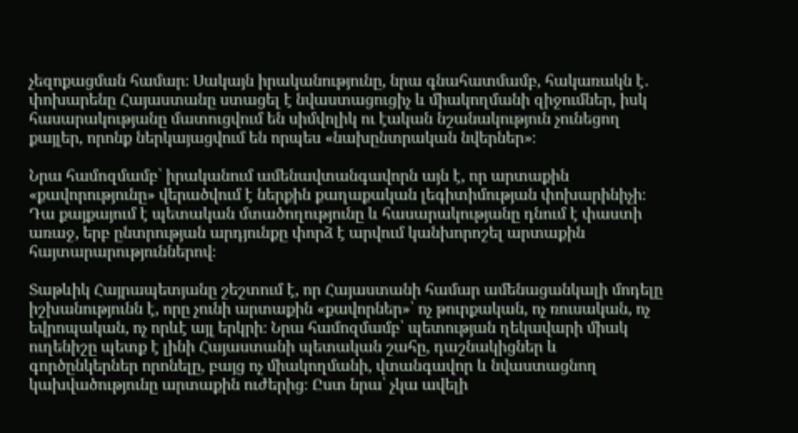չեզոքացման համար։ Սակայն իրականությունը, նրա գնահատմամբ, հակառակն է․ փոխարենը Հայաստանը ստացել է նվաստացուցիչ և միակողմանի զիջումներ, իսկ հասարակությանը մատուցվում են սիմվոլիկ ու էական նշանակություն չունեցող քայլեր, որոնք ներկայացվում են որպես «նախընտրական նվերներ»։

Նրա համոզմամբ՝ իրականում ամենավտանգավորն այն է, որ արտաքին «քավորությունը» վերածվում է ներքին քաղաքական լեգիտիմության փոխարինիչի։ Դա քայքայում է պետական մտածողությունը և հասարակությանը դնում է փաստի առաջ, երբ ընտրության արդյունքը փորձ է արվում կանխորոշել արտաքին հայտարարություններով։

Տաթևիկ Հայրապետյանը շեշտում է, որ Հայաստանի համար ամենացանկալի մոդելը իշխանությունն է, որը չունի արտաքին «քավորներ»՝ ոչ թուրքական, ոչ ռուսական, ոչ եվրոպական, ոչ որևէ այլ երկրի։ Նրա համոզմամբ՝ պետության ղեկավարի միակ ուղենիշը պետք է լինի Հայաստանի պետական շահը, դաշնակիցներ և գործընկերներ որոնելը, բայց ոչ միակողմանի, վտանգավոր և նվաստացնող կախվածությունը արտաքին ուժերից։ Ըստ նրա՝ չկա ավելի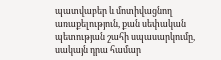պատվաբեր և մոտիվացնող առաքելություն, քան սեփական պետության շահի սպասարկումը, սակայն դրա համար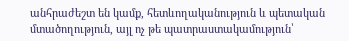անհրաժեշտ են կամք, հետևողականություն և պետական մտածողություն, այլ ոչ թե պատրաստակամություն՝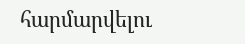հարմարվելու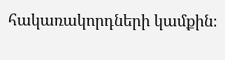հակառակորդների կամքին։